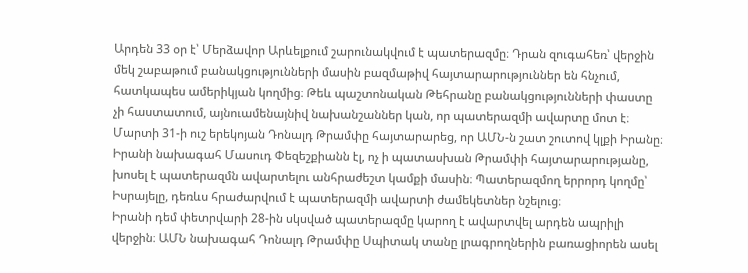Արդեն 33 օր է՝ Մերձավոր Արևելքում շարունակվում է պատերազմը։ Դրան զուգահեռ՝ վերջին մեկ շաբաթում բանակցությունների մասին բազմաթիվ հայտարարություններ են հնչում, հատկապես ամերիկյան կողմից։ Թեև պաշտոնական Թեհրանը բանակցությունների փաստը չի հաստատում, այնուամենայնիվ նախանշաններ կան, որ պատերազմի ավարտը մոտ է։
Մարտի 31-ի ուշ երեկոյան Դոնալդ Թրամփը հայտարարեց, որ ԱՄՆ-ն շատ շուտով կլքի Իրանը։ Իրանի նախագահ Մասուդ Փեզեշքիանն էլ, ոչ ի պատասխան Թրամփի հայտարարությանը, խոսել է պատերազմն ավարտելու անհրաժեշտ կամքի մասին։ Պատերազմող երրորդ կողմը՝ Իսրայելը, դեռևս հրաժարվում է պատերազմի ավարտի ժամեկետներ նշելուց։
Իրանի դեմ փետրվարի 28-ին սկսված պատերազմը կարող է ավարտվել արդեն ապրիլի վերջին։ ԱՄՆ նախագահ Դոնալդ Թրամփը Սպիտակ տանը լրագրողներին բառացիորեն ասել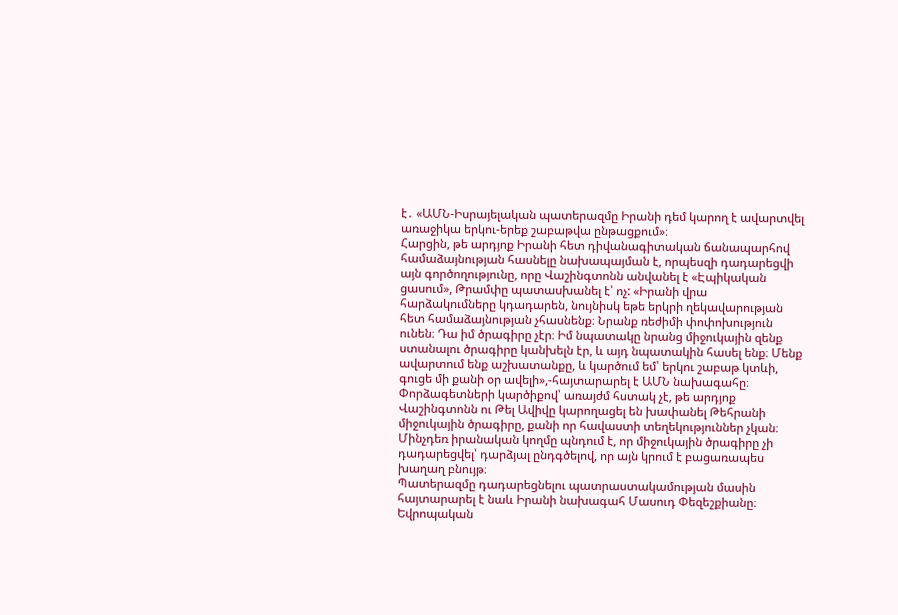է․ «ԱՄՆ-Իսրայելական պատերազմը Իրանի դեմ կարող է ավարտվել առաջիկա երկու-երեք շաբաթվա ընթացքում»։
Հարցին, թե արդյոք Իրանի հետ դիվանագիտական ճանապարհով համաձայնության հասնելը նախապայման է, որպեսզի դադարեցվի այն գործողությունը, որը Վաշինգտոնն անվանել է «Էպիկական ցասում», Թրամփը պատասխանել է՝ ոչ: «Իրանի վրա հարձակումները կդադարեն, նույնիսկ եթե երկրի ղեկավարության հետ համաձայնության չհասնենք։ Նրանք ռեժիմի փոփոխություն ունեն։ Դա իմ ծրագիրը չէր։ Իմ նպատակը նրանց միջուկային զենք ստանալու ծրագիրը կանխելն էր, և այդ նպատակին հասել ենք։ Մենք ավարտում ենք աշխատանքը, և կարծում եմ՝ երկու շաբաթ կտևի, գուցե մի քանի օր ավելի»,-հայտարարել է ԱՄՆ նախագահը։
Փորձագետների կարծիքով՝ առայժմ հստակ չէ, թե արդյոք Վաշինգտոնն ու Թել Ավիվը կարողացել են խափանել Թեհրանի միջուկային ծրագիրը, քանի որ հավաստի տեղեկություններ չկան։ Մինչդեռ իրանական կողմը պնդում է, որ միջուկային ծրագիրը չի դադարեցվել՝ դարձյալ ընդգծելով, որ այն կրում է բացառապես խաղաղ բնույթ։
Պատերազմը դադարեցնելու պատրաստակամության մասին հայտարարել է նաև Իրանի նախագահ Մասուդ Փեզեշքիանը։ Եվրոպական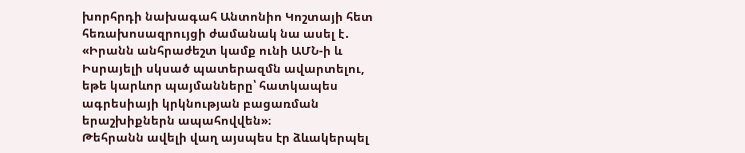խորհրդի նախագահ Անտոնիո Կոշտայի հետ հեռախոսազրույցի ժամանակ նա ասել է․ «Իրանն անհրաժեշտ կամք ունի ԱՄՆ-ի և Իսրայելի սկսած պատերազմն ավարտելու, եթե կարևոր պայմանները՝ հատկապես ագրեսիայի կրկնության բացառման երաշխիքներն ապահովվեն»։
Թեհրանն ավելի վաղ այսպես էր ձևակերպել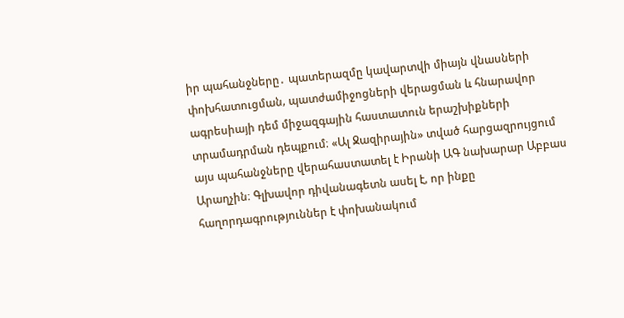իր պահանջները․ պատերազմը կավարտվի միայն վնասների փոխհատուցման, պատժամիջոցների վերացման և հնարավոր ագրեսիայի դեմ միջազգային հաստատուն երաշխիքների տրամադրման դեպքում։ «Ալ Ջազիրային» տված հարցազրույցում այս պահանջները վերահաստատել է Իրանի ԱԳ նախարար Աբբաս Արաղչին։ Գլխավոր դիվանագետն ասել է, որ ինքը հաղորդագրություններ է փոխանակում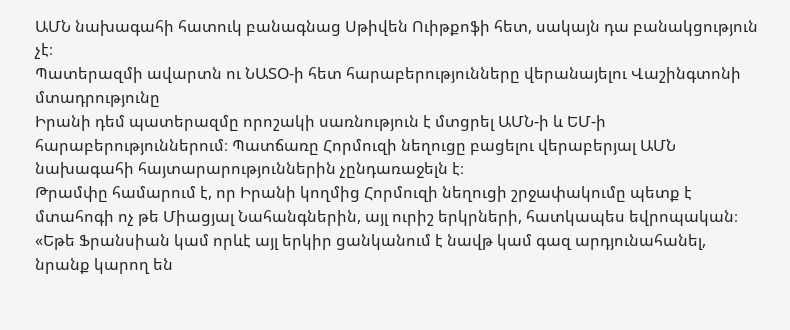ԱՄՆ նախագահի հատուկ բանագնաց Սթիվեն Ուիթքոֆի հետ, սակայն դա բանակցություն չէ։
Պատերազմի ավարտն ու ՆԱՏՕ-ի հետ հարաբերությունները վերանայելու Վաշինգտոնի մտադրությունը
Իրանի դեմ պատերազմը որոշակի սառնություն է մտցրել ԱՄՆ-ի և ԵՄ-ի հարաբերություններում։ Պատճառը Հորմուզի նեղուցը բացելու վերաբերյալ ԱՄՆ նախագահի հայտարարություններին չընդառաջելն է։
Թրամփը համարում է, որ Իրանի կողմից Հորմուզի նեղուցի շրջափակումը պետք է մտահոգի ոչ թե Միացյալ Նահանգներին, այլ ուրիշ երկրների, հատկապես եվրոպական։ «Եթե Ֆրանսիան կամ որևէ այլ երկիր ցանկանում է նավթ կամ գազ արդյունահանել, նրանք կարող են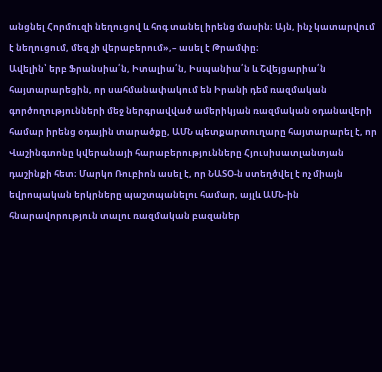անցնել Հորմուզի նեղուցով և հոգ տանել իրենց մասին։ Այն, ինչ կատարվում է նեղուցում, մեզ չի վերաբերում»,– ասել է Թրամփը։
Ավելին՝ երբ Ֆրանսիա՛ն, Իտալիա՛ն, Իսպանիա՛ն և Շվեյցարիա՛ն հայտարարեցին, որ սահմանափակում են Իրանի դեմ ռազմական գործողությունների մեջ ներգրավված ամերիկյան ռազմական օդանավերի համար իրենց օդային տարածքը, ԱՄՆ պետքարտուղարը հայտարարել է, որ Վաշինգտոնը կվերանայի հարաբերությունները Հյուսիսատլանտյան դաշինքի հետ։ Մարկո Ռուբիոն ասել է, որ ՆԱՏՕ-ն ստեղծվել է ոչ միայն եվրոպական երկրները պաշտպանելու համար, այլև ԱՄՆ-ին հնարավորություն տալու ռազմական բազաներ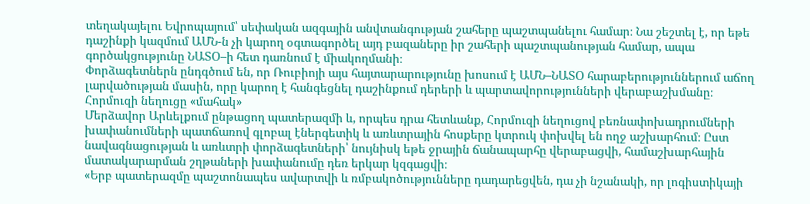տեղակայելու Եվրոպայում՝ սեփական ազգային անվտանգության շահերը պաշտպանելու համար։ Նա շեշտել է, որ եթե դաշինքի կազմում ԱՄՆ-ն չի կարող օգտագործել այդ բազաները իր շահերի պաշտպանության համար, ապա գործակցությունը ՆԱՏՕ–ի հետ դառնում է միակողմանի։
Փորձագետներն ընդգծում են, որ Ռուբիոյի այս հայտարարությունը խոսում է ԱՄՆ–ՆԱՏՕ հարաբերություններում աճող լարվածության մասին, որը կարող է հանգեցնել դաշինքում դերերի և պարտավորությունների վերաբաշխմանը։
Հորմուզի նեղուցը «մահակ»
Մերձավոր Արևելքում ընթացող պատերազմի և, որպես դրա հետևանք, Հորմուզի նեղուցով բեռնափոխադրումների խափանումների պատճառով գլոբալ էներգետիկ և առևտրային հոսքերը կտրուկ փոխվել են ողջ աշխարհում։ Ըստ նավագնացության և առևտրի փորձագետների՝ նույնիսկ եթե ջրային ճանապարհը վերաբացվի, համաշխարհային մատակարարման շղթաների խափանումը դեռ երկար կզգացվի։
«Երբ պատերազմը պաշտոնապես ավարտվի և ռմբակոծությունները դադարեցվեն, դա չի նշանակի, որ լոգիստիկայի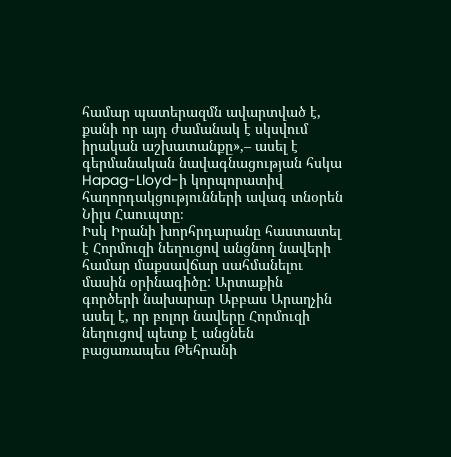համար պատերազմն ավարտված է, քանի որ այդ ժամանակ է սկսվում իրական աշխատանքը»,– ասել է գերմանական նավագնացության հսկա Hapag-Lloyd-ի կորպորատիվ հաղորդակցությունների ավագ տնօրեն Նիլս Հաուպտը։
Իսկ Իրանի խորհրդարանը հաստատել է Հորմուզի նեղուցով անցնող նավերի համար մաքսավճար սահմանելու մասին օրինագիծը: Արտաքին գործերի նախարար Աբբաս Արաղչին ասել է, որ բոլոր նավերը Հորմուզի նեղուցով պետք է անցնեն բացառապես Թեհրանի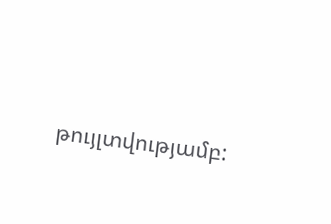թույլտվությամբ: